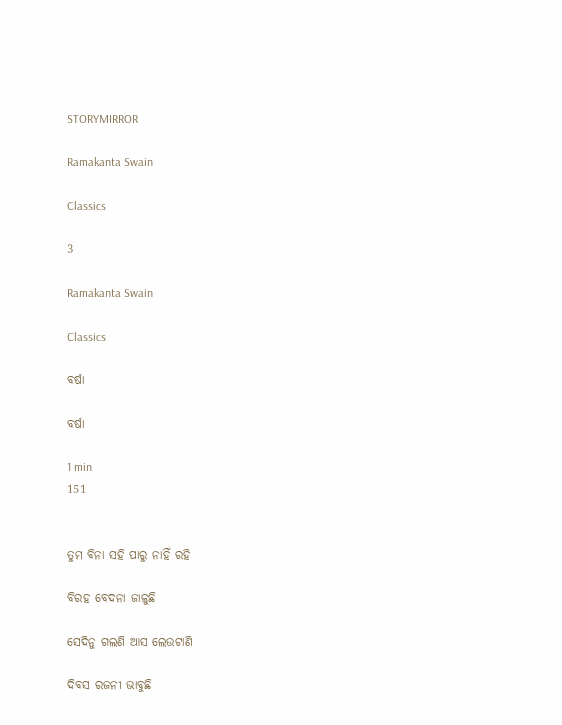STORYMIRROR

Ramakanta Swain

Classics

3

Ramakanta Swain

Classics

ବର୍ଷା

ବର୍ଷା

1 min
151


ତୁମ ବିନା ସହି ପାରୁ ନାହିଁ ରହି

ବିରହ ବେଦନା ଜାଳୁଛି

ସେଦିନୁ ଗଲଣି ଆସ ଲେଉଟାଣି

ଦିବସ ରଜନୀ ଭାବୁଛି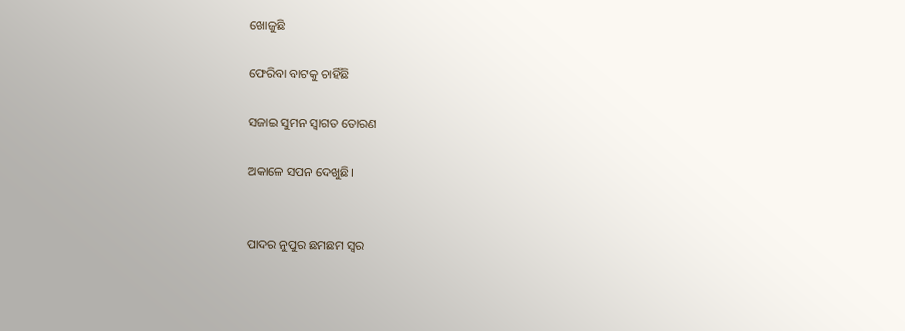ଖୋଜୁଛି

ଫେରିବା ବାଟକୁ ଚାହିଁଛି

ସଜାଇ ସୁମନ ସ୍ଵାଗତ ତୋରଣ

ଅକାଳେ ସପନ ଦେଖୁଛି।


ପାଦର ନୁପୁର ଛମଛମ ସ୍ଵର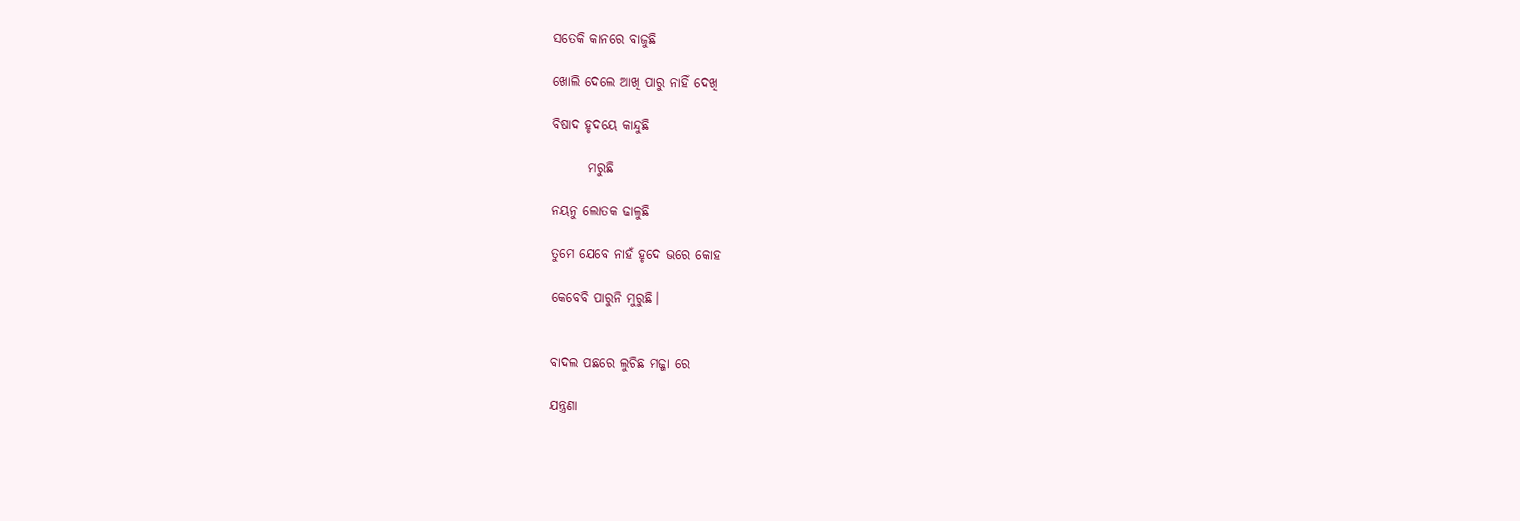ସତେକି କାନରେ ବାଜୁଛି

ଖୋଲି ଦେଲେ ଆଖି ପାରୁ ନାହିଁ ଦେଖି

ବିଷାଦ ହୃଦୟେ କାନ୍ଦୁଛି

       ମରୁଛି

ନୟନୁ ଲୋତକ ଢାଳୁଛି

ତୁମେ ଯେବେ ନାହଁ ହୃଦେ ଭରେ କୋହ

କେବେବି ପାରୁନି ମୁରୁଛି।


ବାଦଲ ପଛରେ ଲୁଚିଛ ମଜ୍ଜା ରେ

ଯନ୍ତ୍ରଣା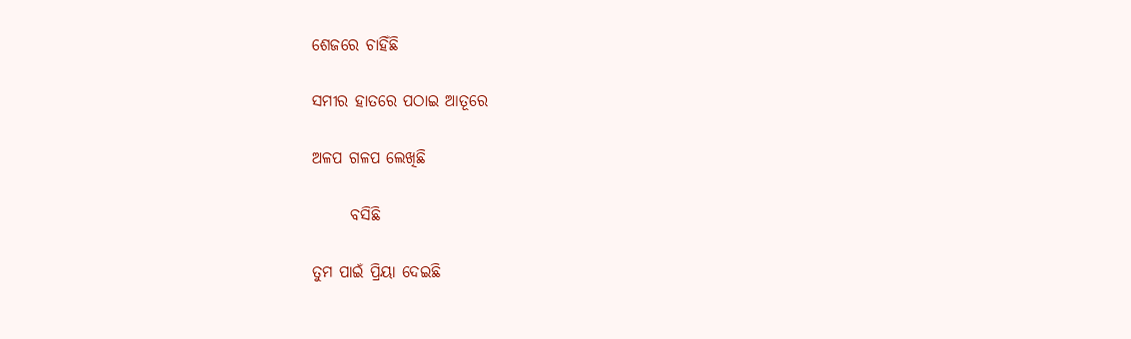ଶେଜରେ ଚାହିଁଛି

ସମୀର ହାତରେ ପଠାଇ ଆତୂରେ

ଅଳପ ଗଳପ ଲେଖିଛି

      ବସିଛି

ତୁମ ପାଇଁ ପ୍ରିୟା ଦେଇଛି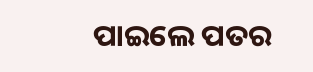ପାଇଲେ ପତର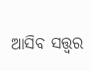ଆସିବ ସତ୍ତ୍ଵର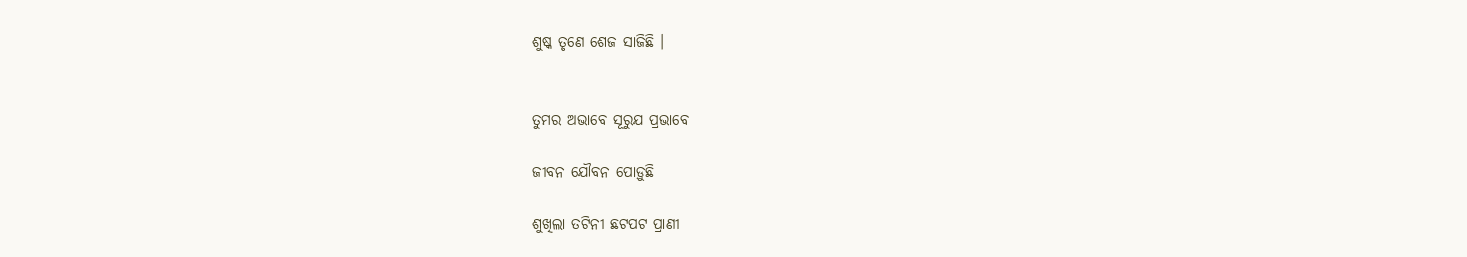ଶୁଷ୍କ ତୃଣେ ଶେଜ ସାଜିଛି ।


ତୁମର ଅଭାବେ ସୂରୁଯ ପ୍ରଭାବେ

ଜୀବନ ଯୌବନ ପୋଡ଼ୁଛି

ଶୁଖିଲା ତଟିନୀ ଛଟପଟ ପ୍ରାଣୀ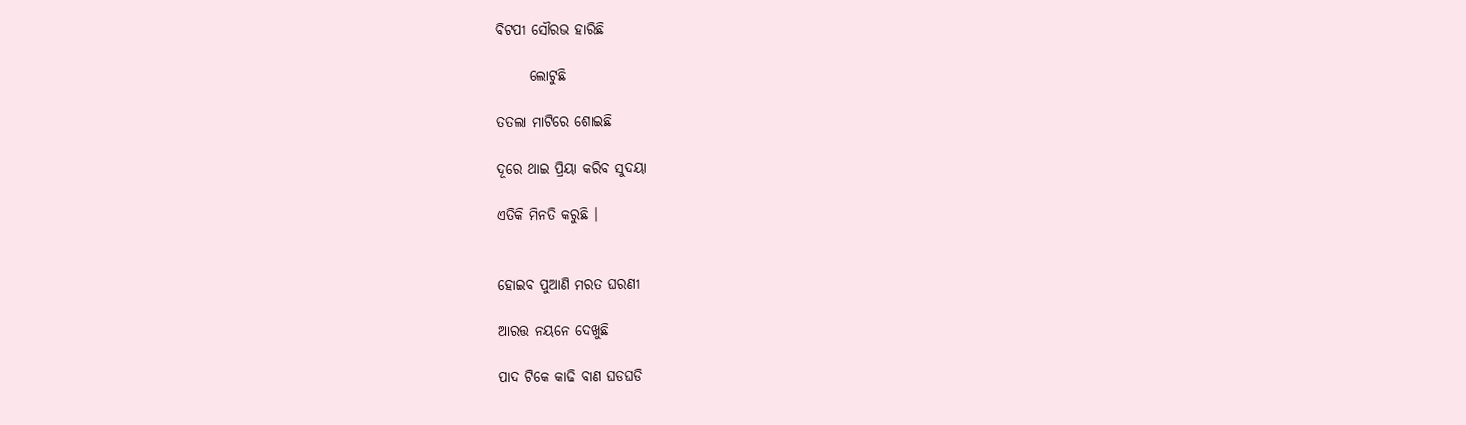ବିଟପୀ ସୌରଭ ହାରିଛି

      ଲୋଟୁଛି

ତତଲା ମାଟିରେ ଶୋଇଛି

ଦୂରେ ଥାଇ ପ୍ରିୟା କରିବ ସୁଦୟା

ଏତିକି ମିନତି କରୁଛି ।


ହୋଇବ ପୁଆଣି ମରତ ଘରଣୀ

ଆରତ୍ତ ନୟନେ ଦେଖୁଛି

ପାଦ ଟିକେ କାଢି ବାଣ ଘଡଘଡି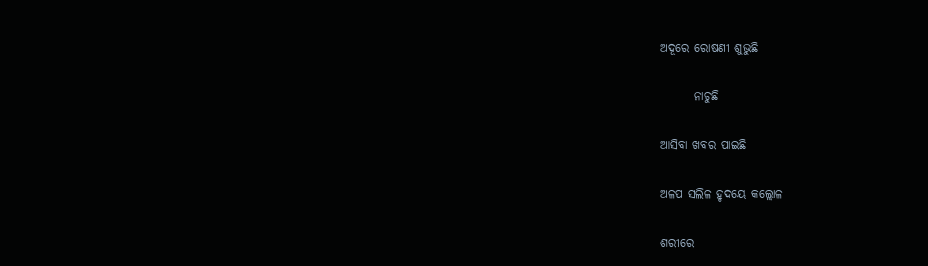ଅଦୂରେ ରୋଷଣୀ ଶୁଭୁଛି

       ନାଚୁଛି

ଆସିବା ଖବର ପାଇଛି

ଅଳପ ସଲିଳ ହୃଦୟେ କଲ୍ଲୋଳ

ଶରୀରେ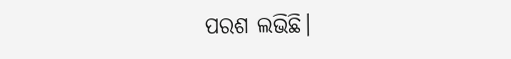ପରଶ ଲଭିଛି।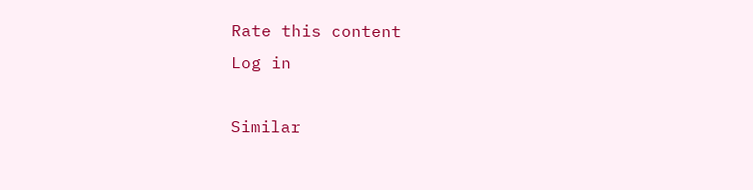Rate this content
Log in

Similar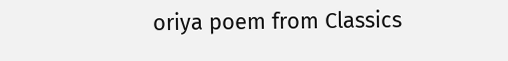oriya poem from Classics